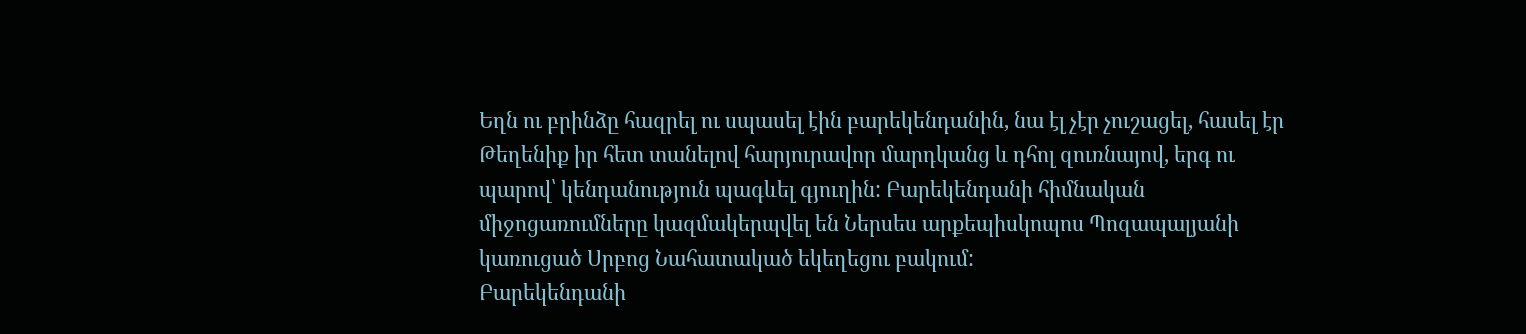Եղն ու բրինձը հազրել ու սպասել էին բարեկենդանին, նա էլ չէր չուշացել, հասել էր Թեղենիք իր հետ տանելով հարյուրավոր մարդկանց և դհոլ զուռնայով, երգ ու պարով՝ կենդանություն պագևել գյուղին: Բարեկենդանի հիմնական միջոցառումները կազմակերպվել են Ներսես արքեպիսկոպոս Պոզապալյանի կառուցած Սրբոց Նահատակած եկեղեցու բակում:
Բարեկենդանի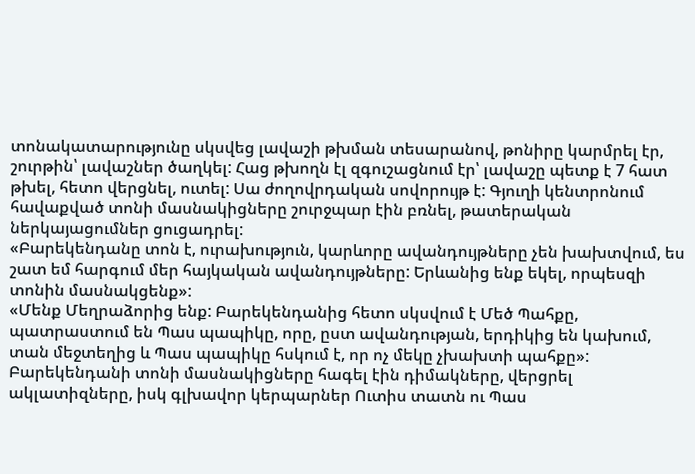տոնակատարությունը սկսվեց լավաշի թխման տեսարանով, թոնիրը կարմրել էր, շուրթին՝ լավաշներ ծաղկել: Հաց թխողն էլ զգուշացնում էր՝ լավաշը պետք է 7 հատ թխել, հետո վերցնել, ուտել: Սա ժողովրդական սովորույթ է: Գյուղի կենտրոնում հավաքված տոնի մասնակիցները շուրջպար էին բռնել, թատերական ներկայացումներ ցուցադրել:
«Բարեկենդանը տոն է, ուրախություն, կարևորը ավանդույթները չեն խախտվում, ես շատ եմ հարգում մեր հայկական ավանդույթները: Երևանից ենք եկել, որպեսզի տոնին մասնակցենք»:
«Մենք Մեղրաձորից ենք: Բարեկենդանից հետո սկսվում է Մեծ Պահքը, պատրաստում են Պաս պապիկը, որը, ըստ ավանդության, երդիկից են կախում, տան մեջտեղից և Պաս պապիկը հսկում է, որ ոչ մեկը չխախտի պահքը»:
Բարեկենդանի տոնի մասնակիցները հագել էին դիմակները, վերցրել ակլատիզները, իսկ գլխավոր կերպարներ Ուտիս տատն ու Պաս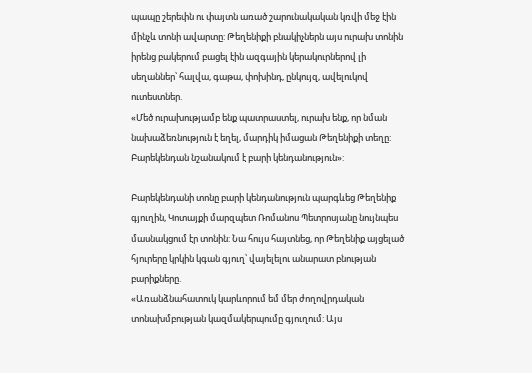պապը շերեփն ու փայտն առած շարունակական կռվի մեջ էին մինչև տոնի ավարտը: Թեղենիքի բնակիչներն այս ուրախ տոնին իրենց բակերում բացել էին ազգային կերակուրներով լի սեղաններ՝ հալվա, գաթա, փոխինդ, ընկույզ, ավելուկով ուտեստներ.
«Մեծ ուրախությամբ ենք պատրաստել, ուրախ ենք, որ նման նախաձեռնություն է եղել, մարդիկ իմացան Թեղենիքի տեղը: Բարեկենդան նշանակում է բարի կենդանություն»:

Բարեկենդանի տոնը բարի կենդանություն պարգևեց Թեղենիք գյուղին, Կոտայքի մարզպետ Ռոմանոս Պետրոսյանը նույնպես մասնակցում էր տոնին: Նա հույս հայտնեց, որ Թեղենիք այցելած հյուրերը կրկին կգան գյուղ՝ վայելելու անարատ բնության բարիքները.
«Առանձնահատուկ կարևորում եմ մեր ժողովրդական տոնախմբության կազմակերպումը գյուղում: Այս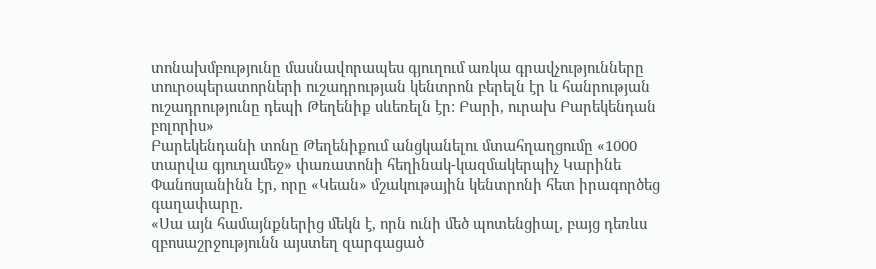տոնախմբությունը մասնավորապես գյուղում առկա գրավչությունները տուրօպերատորների ուշադրության կենտրոն բերելն էր և հանրության ուշադրությունը դեպի Թեղենիք սևեռելն էր: Բարի, ուրախ Բարեկենդան բոլորիս»
Բարեկենդանի տոնը Թեղենիքում անցկանելու մտահղաղցումը «1000 տարվա գյուղամեջ» փառատոնի հեղինակ-կազմակերպիչ Կարինե Փանոսյանինն էր, որը «Կեան» մշակութային կենտրոնի հետ իրագործեց գաղափարը.
«Սա այն համայնքներից մեկն է, որն ունի մեծ պոտենցիալ, բայց դեռևս զբոսաշրջությունն այստեղ զարգացած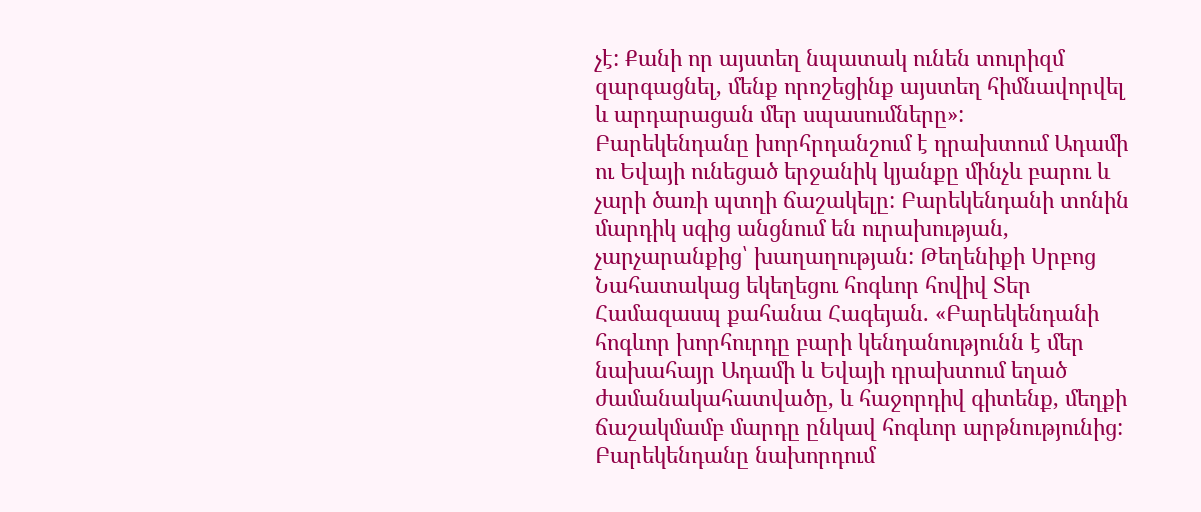չէ: Քանի որ այստեղ նպատակ ունեն տուրիզմ զարգացնել, մենք որոշեցինք այստեղ հիմնավորվել և արդարացան մեր սպասումները»:
Բարեկենդանը խորհրդանշում է դրախտում Ադամի ու Եվայի ունեցած երջանիկ կյանքը մինչև բարու և չարի ծառի պտղի ճաշակելը: Բարեկենդանի տոնին մարդիկ սգից անցնում են ուրախության, չարչարանքից՝ խաղաղության: Թեղենիքի Սրբոց Նահատակաց եկեղեցու հոգևոր հովիվ Տեր Համազասպ քահանա Հագեյան. «Բարեկենդանի հոգևոր խորհուրդը բարի կենդանությունն է մեր նախահայր Ադամի և Եվայի դրախտում եղած ժամանակահատվածը, և հաջորդիվ գիտենք, մեղքի ճաշակմամբ մարդը ընկավ հոգևոր արթնությունից: Բարեկենդանը նախորդում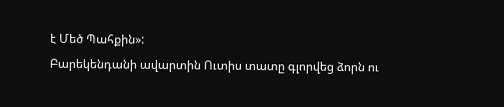է Մեծ Պահքին»:
Բարեկենդանի ավարտին Ուտիս տատը գլորվեց ձորն ու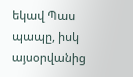եկավ Պաս պապը, իսկ այսօրվանից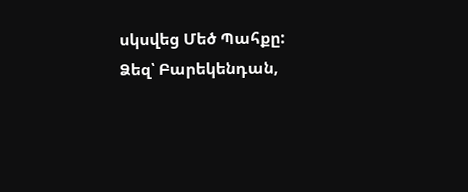սկսվեց Մեծ Պահքը:
Ձեզ՝ Բարեկենդան,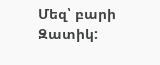Մեզ՝ բարի Զատիկ: